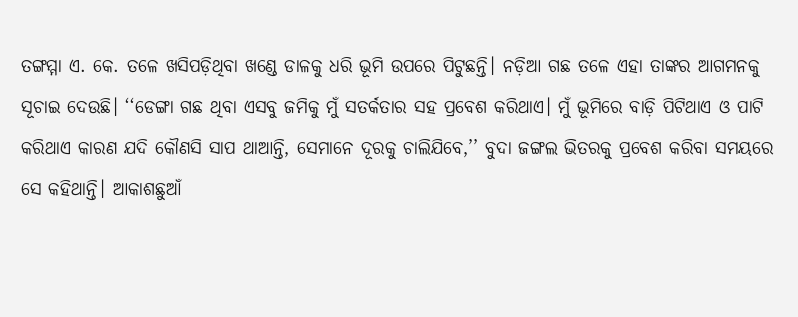ତଙ୍ଗମ୍ମା ଏ. କେ. ତଳେ ଖସିପଡ଼ିଥିବା ଖଣ୍ଡେ ଡାଳକୁ ଧରି ଭୂମି ଉପରେ ପିଟୁଛନ୍ତି। ନଡ଼ିଆ ଗଛ ତଳେ ଏହା ତାଙ୍କର ଆଗମନକୁ ସୂଚାଇ ଦେଉଛି। ‘‘ଡେଙ୍ଗା ଗଛ ଥିବା ଏସବୁ ଜମିକୁ ମୁଁ ସତର୍କତାର ସହ ପ୍ରବେଶ କରିଥାଏ। ମୁଁ ଭୂମିରେ ବାଡ଼ି ପିଟିଥାଏ ଓ ପାଟି କରିଥାଏ କାରଣ ଯଦି କୌଣସି ସାପ ଥାଆନ୍ତି, ସେମାନେ ଦୂରକୁ ଚାଲିଯିବେ,’’ ବୁଦା ଜଙ୍ଗଲ ଭିତରକୁ ପ୍ରବେଶ କରିବା ସମୟରେ ସେ କହିଥାନ୍ତି। ଆକାଶଛୁଆଁ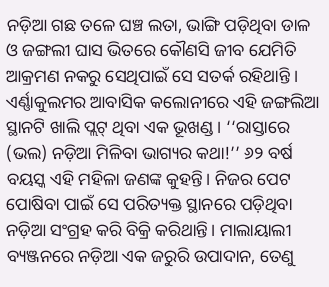ନଡ଼ିଆ ଗଛ ତଳେ ଘଞ୍ଚ ଲତା, ଭାଙ୍ଗି ପଡ଼ିଥିବା ଡାଳ ଓ ଜଙ୍ଗଲୀ ଘାସ ଭିତରେ କୌଣସି ଜୀବ ଯେମିତି ଆକ୍ରମଣ ନକରୁ ସେଥିପାଇଁ ସେ ସତର୍କ ରହିଥାନ୍ତି ।
ଏର୍ଣ୍ଣାକୁଲମର ଆବାସିକ କଲୋନୀରେ ଏହି ଜଙ୍ଗଲିଆ ସ୍ଥାନଟି ଖାଲି ପ୍ଲଟ୍ ଥିବା ଏକ ଭୂଖଣ୍ଡ । ‘‘ରାସ୍ତାରେ (ଭଲ) ନଡ଼ିଆ ମିଳିବା ଭାଗ୍ୟର କଥା!’’ ୬୨ ବର୍ଷ ବୟସ୍କ ଏହି ମହିଳା ଜଣଙ୍କ କୁହନ୍ତି। ନିଜର ପେଟ ପୋଷିବା ପାଇଁ ସେ ପରିତ୍ୟକ୍ତ ସ୍ଥାନରେ ପଡ଼ିଥିବା ନଡ଼ିଆ ସଂଗ୍ରହ କରି ବିକ୍ରି କରିଥାନ୍ତି। ମାଲାୟାଲୀ ବ୍ୟଞ୍ଜନରେ ନଡ଼ିଆ ଏକ ଜରୁରି ଉପାଦାନ, ତେଣୁ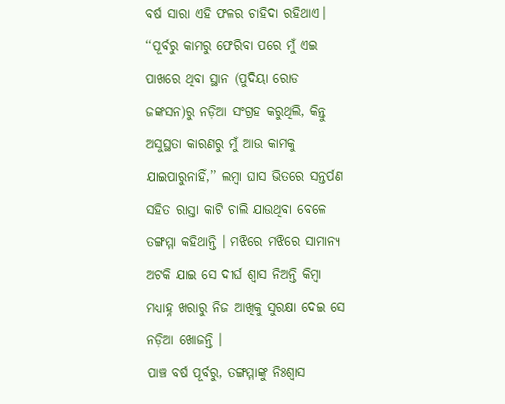ବର୍ଷ ସାରା ଏହି ଫଳର ଚାହିଦା ରହିଥାଏ।
‘‘ପୂର୍ବରୁ କାମରୁ ଫେରିବା ପରେ ମୁଁ ଏଇ ପାଖରେ ଥିବା ସ୍ଥାନ (ପୁଦିୟା ରୋଡ ଜଙ୍କସନ)ରୁ ନଡ଼ିଆ ସଂଗ୍ରହ କରୁଥିଲି, କିନ୍ତୁ ଅସୁସ୍ଥତା କାରଣରୁ ମୁଁ ଆଉ କାମକୁ ଯାଇପାରୁନାହିଁ,’’ ଲମ୍ବା ଘାସ ଭିତରେ ସନ୍ତର୍ପଣ ସହିତ ରାସ୍ତା କାଟି ଚାଲି ଯାଉଥିବା ବେଳେ ତଙ୍ଗମ୍ମା କହିଥାନ୍ତି । ମଝିରେ ମଝିରେ ସାମାନ୍ୟ ଅଟକି ଯାଇ ସେ ଦୀର୍ଘ ଶ୍ୱାସ ନିଅନ୍ତି କିମ୍ବା ମଧ୍ୟାହ୍ନ ଖରାରୁ ନିଜ ଆଖିକୁ ସୁରକ୍ଷା ଦେଇ ସେ ନଡ଼ିଆ ଖୋଜନ୍ତି ।
ପାଞ୍ଚ ବର୍ଷ ପୂର୍ବରୁ, ତଙ୍ଗମ୍ମାଙ୍କୁ ନିଃଶ୍ୱାସ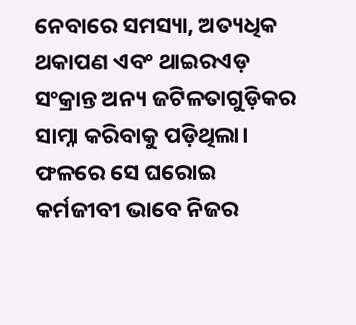ନେବାରେ ସମସ୍ୟା, ଅତ୍ୟଧିକ ଥକାପଣ ଏବଂ ଥାଇରଏଡ଼ ସଂକ୍ରାନ୍ତ ଅନ୍ୟ ଜଟିଳତାଗୁଡ଼ିକର ସାମ୍ନା କରିବାକୁ ପଡ଼ିଥିଲା। ଫଳରେ ସେ ଘରୋଇ କର୍ମଜୀବୀ ଭାବେ ନିଜର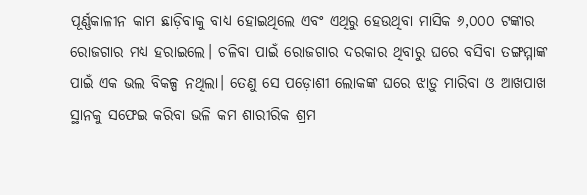ପୂର୍ଣ୍ଣକାଳୀନ କାମ ଛାଡ଼ିବାକୁ ବାଧ୍ୟ ହୋଇଥିଲେ ଏବଂ ଏଥିରୁ ହେଉଥିବା ମାସିକ ୬,୦୦୦ ଟଙ୍କାର ରୋଜଗାର ମଧ୍ୟ ହରାଇଲେ। ଚଳିବା ପାଇଁ ରୋଜଗାର ଦରକାର ଥିବାରୁ ଘରେ ବସିବା ତଙ୍ଗମ୍ମାଙ୍କ ପାଇଁ ଏକ ଭଲ ବିକଳ୍ପ ନଥିଲା। ତେଣୁ ସେ ପଡ଼ୋଶୀ ଲୋକଙ୍କ ଘରେ ଝାଡ଼ୁ ମାରିବା ଓ ଆଖପାଖ ସ୍ଥାନକୁ ସଫେଇ କରିବା ଭଳି କମ ଶାରୀରିକ ଶ୍ରମ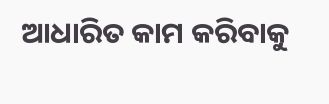ଆଧାରିତ କାମ କରିବାକୁ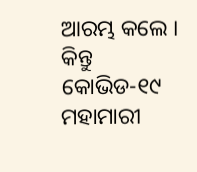ଆରମ୍ଭ କଲେ । କିନ୍ତୁ କୋଭିଡ-୧୯ ମହାମାରୀ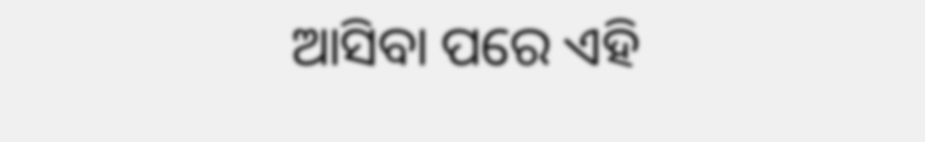ଆସିବା ପରେ ଏହି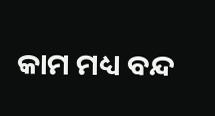କାମ ମଧ୍ୟ ବନ୍ଦ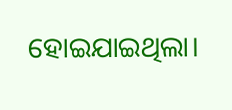ହୋଇଯାଇଥିଲା।